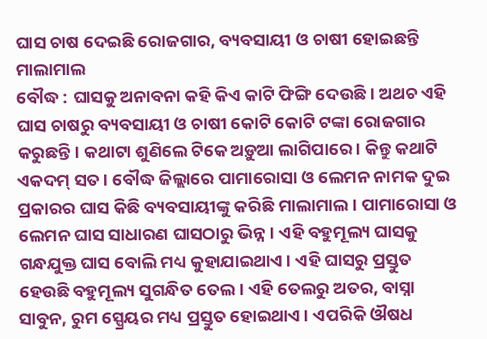ଘାସ ଚାଷ ଦେଇଛି ରୋଜଗାର, ବ୍ୟବସାୟୀ ଓ ଚାଷୀ ହୋଇଛନ୍ତି ମାଲାମାଲ
ବୌଦ୍ଧ : ଘାସକୁ ଅନାବନା କହି କିଏ କାଟି ଫିଙ୍ଗି ଦେଉଛି। ଅଥଚ ଏହି ଘାସ ଚାଷରୁ ବ୍ୟବସାୟୀ ଓ ଚାଷୀ କୋଟି କୋଟି ଟଙ୍କା ରୋଜଗାର କରୁଛନ୍ତି। କଥାଟା ଶୁଣିଲେ ଟିକେ ଅଡ଼ୁଆ ଲାଗିପାରେ । କିନ୍ତୁ କଥାଟି ଏକଦମ୍ ସତ । ବୌଦ୍ଧ ଜିଲ୍ଲାରେ ପାମାରୋସା ଓ ଲେମନ ନାମକ ଦୁଇ ପ୍ରକାରର ଘାସ କିଛି ବ୍ୟବସାୟୀଙ୍କୁ କରିଛି ମାଲାମାଲ । ପାମାରୋସା ଓ ଲେମନ ଘାସ ସାଧାରଣ ଘାସଠାରୁ ଭିନ୍ନ। ଏହି ବହୁମୂଲ୍ୟ ଘାସକୁ ଗନ୍ଧଯୁକ୍ତ ଘାସ ବୋଲି ମଧ୍ୟ କୁହାଯାଇଥାଏ। ଏହି ଘାସରୁ ପ୍ରସ୍ତୁତ ହେଉଛି ବହୁମୂଲ୍ୟ ସୁଗନ୍ଧିତ ତେଲ। ଏହି ତେଲରୁ ଅତର, ବାସ୍ନା ସାବୁନ, ରୁମ ସ୍ପ୍ରେୟର ମଧ୍ୟ ପ୍ରସ୍ତୁତ ହୋଇଥାଏ। ଏପରିକି ଔଷଧ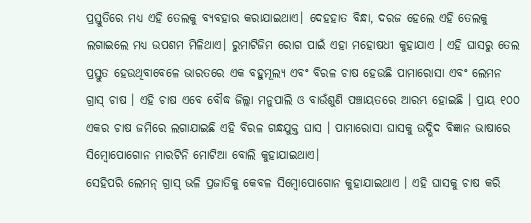ପ୍ରସ୍ତୁତିରେ ମଧ୍ୟ ଏହି ତେଲକୁ ବ୍ୟବହାର କରାଯାଇଥାଏ। ଦେହହାତ ବିନ୍ଧା, ଦରଜ ହେଲେ ଏହି ତେଲକୁ ଲଗାଇଲେ ମଧ୍ୟ ଉପଶମ ମିଳିଥାଏ। ରୁମାଟିଜିମ ରୋଗ ପାଇଁ ଏହା ମହୋଷଧୀ କୁହାଯାଏ । ଏହି ଘାସରୁ ତେଲ ପ୍ରସ୍ତୁତ ହେଉଥିବାବେଳେ ଭାରତରେ ଏକ ବହୁମୂଲ୍ୟ ଏବଂ ବିରଳ ଚାଷ ହେଉଛି ପାମାରୋସା ଏବଂ ଲେମନ ଗ୍ରାସ୍ ଚାଷ । ଏହି ଚାଷ ଏବେ ବୌଦ୍ଧ ଜିଲ୍ଲା ମନୁପାଲି ଓ ବାଉଁଶୁଣି ପଞ୍ଚାୟତରେ ଆରମ୍ଭ ହୋଇଛି । ପ୍ରାୟ ୧୦୦ ଏକର ଚାଷ ଜମିରେ ଲଗାଯାଇଛି ଏହି ବିରଳ ଗନ୍ଧଯୁକ୍ତ ଘାସ । ପାମାରୋସା ଘାସକୁ ଉଦ୍ଭିଦ ବିଜ୍ଞାନ ଭାଷାରେ ସିମ୍ବୋପୋଗୋନ ମାରଟିନି ମୋଟିଆ ବୋଲି କୁହାଯାଇଥାଏ।
ସେହିପରି ଲେମନ୍ ଗ୍ରାସ୍ ଭଳି ପ୍ରଜାତିକୁ କେବଳ ସିମ୍ବୋପୋଗୋନ କୁହାଯାଇଥାଏ । ଏହି ଘାସକୁ ଚାଷ କରି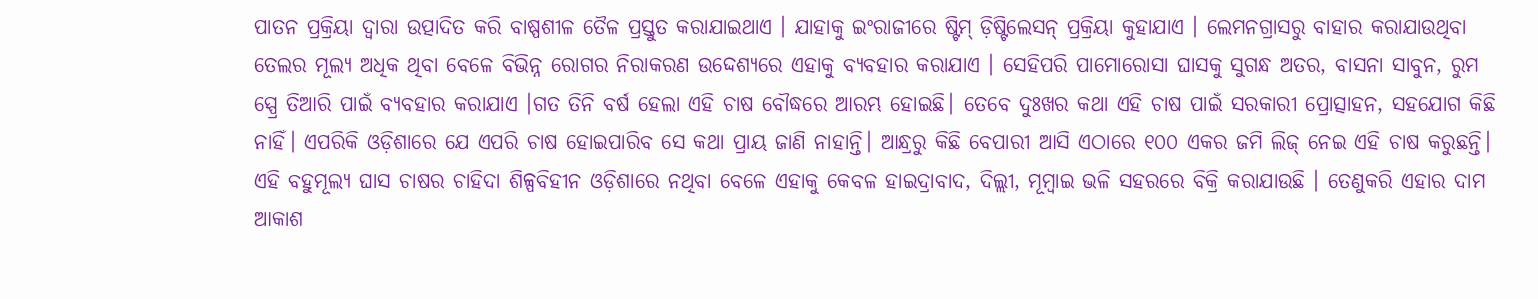ପାତନ ପ୍ରକ୍ରିୟା ଦ୍ୱାରା ଉତ୍ପାଦିତ କରି ବାଷ୍ପଶୀଳ ତୈଳ ପ୍ରସ୍ତୁତ କରାଯାଇଥାଏ । ଯାହାକୁ ଇଂରାଜୀରେ ଷ୍ଟିମ୍ ଡ଼ିଷ୍ଟିଲେସନ୍ ପ୍ରକ୍ରିୟା କୁହାଯାଏ । ଲେମନଗ୍ରାସରୁ ବାହାର କରାଯାଉଥିବା ତେଲର ମୂଲ୍ୟ ଅଧିକ ଥିବା ବେଳେ ବିଭିନ୍ନ ରୋଗର ନିରାକରଣ ଉଦ୍ଦେଶ୍ୟରେ ଏହାକୁ ବ୍ୟବହାର କରାଯାଏ । ସେହିପରି ପାମୋରୋସା ଘାସକୁ ସୁଗନ୍ଧ ଅତର, ବାସନା ସାବୁନ, ରୁମ ସ୍ପ୍ରେ ତିଆରି ପାଇଁ ବ୍ୟବହାର କରାଯାଏ ।ଗତ ତିନି ବର୍ଷ ହେଲା ଏହି ଚାଷ ବୌଦ୍ଧରେ ଆରମ୍ଭ ହୋଇଛି। ତେବେ ଦୁଃଖର କଥା ଏହି ଚାଷ ପାଇଁ ସରକାରୀ ପ୍ରୋତ୍ସାହନ, ସହଯୋଗ କିଛି ନାହିଁ। ଏପରିକି ଓଡ଼ିଶାରେ ଯେ ଏପରି ଚାଷ ହୋଇପାରିବ ସେ କଥା ପ୍ରାୟ ଜାଣି ନାହାନ୍ତି। ଆନ୍ଧ୍ରରୁ କିଛି ବେପାରୀ ଆସି ଏଠାରେ ୧୦୦ ଏକର ଜମି ଲିଜ୍ ନେଇ ଏହି ଚାଷ କରୁଛନ୍ତି। ଏହି ବହୁମୂଲ୍ୟ ଘାସ ଚାଷର ଚାହିଦା ଶିଳ୍ପବିହୀନ ଓଡ଼ିଶାରେ ନଥିବା ବେଳେ ଏହାକୁ କେବଳ ହାଇଦ୍ରାବାଦ, ଦିଲ୍ଲୀ, ମୂମ୍ବାଇ ଭଳି ସହରରେ ବିକ୍ରି କରାଯାଉଛି । ତେଣୁକରି ଏହାର ଦାମ ଆକାଶ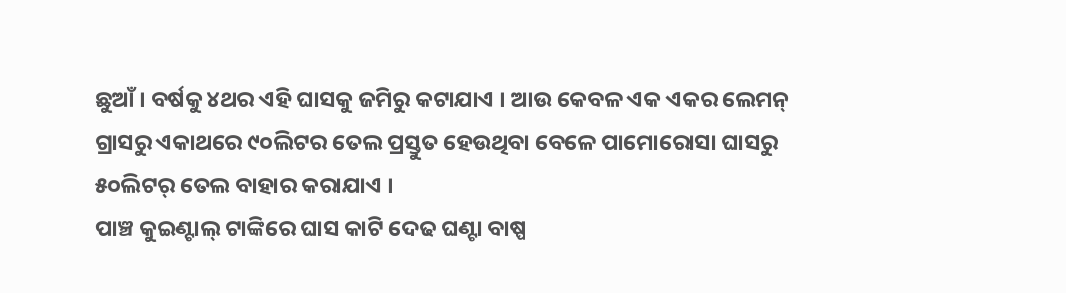ଛୁଆଁ । ବର୍ଷକୁ ୪ଥର ଏହି ଘାସକୁ ଜମିରୁ କଟାଯାଏ । ଆଉ କେବଳ ଏକ ଏକର ଲେମନ୍ ଗ୍ରାସରୁ ଏକାଥରେ ୯୦ଲିଟର ତେଲ ପ୍ରସ୍ତୁତ ହେଉଥିବା ବେଳେ ପାମୋରୋସା ଘାସରୁ ୫୦ଲିଟର୍ ତେଲ ବାହାର କରାଯାଏ ।
ପାଞ୍ଚ କୁଇଣ୍ଟାଲ୍ ଟାଙ୍କିରେ ଘାସ କାଟି ଦେଢ ଘଣ୍ଟା ବାଷ୍ପ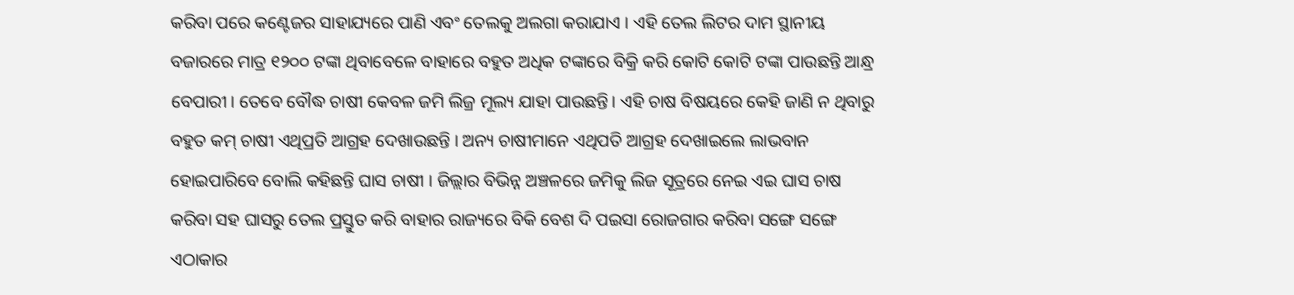କରିବା ପରେ କଣ୍ଟେଜର ସାହାଯ୍ୟରେ ପାଣି ଏବଂ ତେଲକୁ ଅଲଗା କରାଯାଏ । ଏହି ତେଲ ଲିଟର ଦାମ ସ୍ଥାନୀୟ ବଜାରରେ ମାତ୍ର ୧୨୦୦ ଟଙ୍କା ଥିବାବେଳେ ବାହାରେ ବହୁତ ଅଧିକ ଟଙ୍କାରେ ବିକ୍ରି କରି କୋଟି କୋଟି ଟଙ୍କା ପାଉଛନ୍ତି ଆନ୍ଧ୍ର ବେପାରୀ। ତେବେ ବୌଦ୍ଧ ଚାଷୀ କେବଳ ଜମି ଲିଜ୍ର ମୂଲ୍ୟ ଯାହା ପାଉଛନ୍ତି। ଏହି ଚାଷ ବିଷୟରେ କେହି ଜାଣି ନ ଥିବାରୁ ବହୁତ କମ୍ ଚାଷୀ ଏଥିପ୍ରତି ଆଗ୍ରହ ଦେଖାଉଛନ୍ତି । ଅନ୍ୟ ଚାଷୀମାନେ ଏଥିପତି ଆଗ୍ରହ ଦେଖାଇଲେ ଲାଭବାନ ହୋଇପାରିବେ ବୋଲି କହିଛନ୍ତି ଘାସ ଚାଷୀ । ଜିଲ୍ଲାର ବିଭିନ୍ନ ଅଞ୍ଚଳରେ ଜମିକୁ ଲିଜ ସୂତ୍ରରେ ନେଇ ଏଇ ଘାସ ଚାଷ କରିବା ସହ ଘାସରୁ ତେଲ ପ୍ରସ୍ତୁତ କରି ବାହାର ରାଜ୍ୟରେ ବିକି ବେଶ ଦି ପଇସା ରୋଜଗାର କରିବା ସଙ୍ଗେ ସଙ୍ଗେ ଏଠାକାର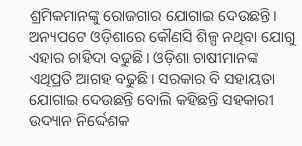ଶ୍ରମିକମାନଙ୍କୁ ରୋଜଗାର ଯୋଗାଇ ଦେଉଛନ୍ତି। ଅନ୍ୟପଟେ ଓଡ଼ିଶାରେ କୌଣସି ଶିଳ୍ପ ନଥିବା ଯୋଗୁ ଏହାର ଚାହିଦା ବଢୁଛି। ଓଡ଼ିଶା ଚାଷୀମାନଙ୍କ ଏଥିପ୍ରତି ଆଗହ ବଢୁଛି। ସରକାର ବି ସହାୟତା ଯୋଗାଇ ଦେଉଛନ୍ତି ବୋଲି କହିଛନ୍ତି ସହକାରୀ ଉଦ୍ୟାନ ନିର୍ଦ୍ଦେଶକ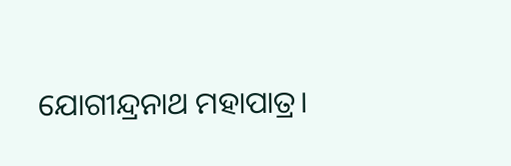ଯୋଗୀନ୍ଦ୍ରନାଥ ମହାପାତ୍ର।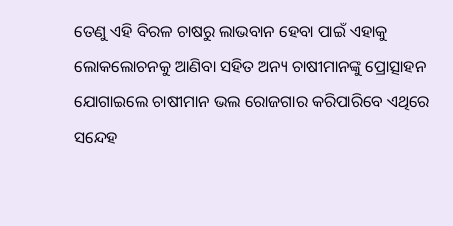ତେଣୁ ଏହି ବିରଳ ଚାଷରୁ ଲାଭବାନ ହେବା ପାଇଁ ଏହାକୁ ଲୋକଲୋଚନକୁ ଆଣିବା ସହିତ ଅନ୍ୟ ଚାଷୀମାନଙ୍କୁ ପ୍ରୋତ୍ସାହନ ଯୋଗାଇଲେ ଚାଷୀମାନ ଭଲ ରୋଜଗାର କରିପାରିବେ ଏଥିରେ ସନ୍ଦେହ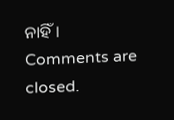ନାହିଁ।
Comments are closed.